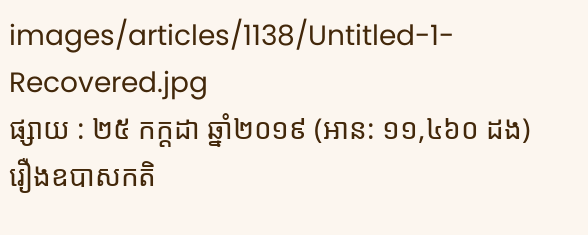images/articles/1138/Untitled-1-Recovered.jpg
ផ្សាយ : ២៥ កក្តដា ឆ្នាំ២០១៩ (អាន: ១១,៤៦០ ដង)
រឿងឧបាសកតិ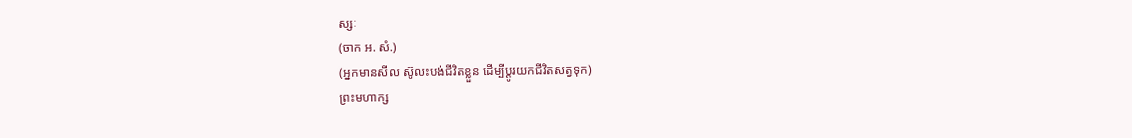ស្សៈ
(ចាក អ. សំ.)
(អ្នកមានសីល ស៊ូលះបង់ជីវិតខ្លួន ដើម្បីប្តូរយកជីវិតសត្វទុក)
ព្រះមហាក្ស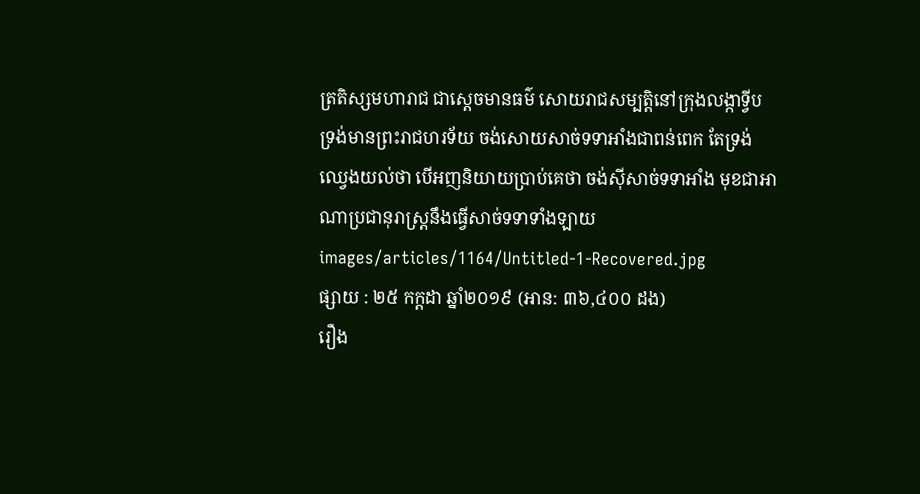ត្រតិស្សមហារាជ ជាស្តេចមានធម៌ សោយរាជសម្បត្តិនៅក្រុងលង្កាទ្វីប ទ្រង់មានព្រះរាជហរទ័យ ចង់សោយសាច់ទទាអាំងជាពន់ពេក តែទ្រង់ឈ្វេងយល់ថា បើអញនិយាយប្រាប់គេថា ចង់ស៊ីសាច់ទទាអាំង មុខជាអាណាប្រជានុរាស្រ្តនឹងធ្វើសាច់ទទាទាំងឡាយ
images/articles/1164/Untitled-1-Recovered.jpg
ផ្សាយ : ២៥ កក្តដា ឆ្នាំ២០១៩ (អាន: ៣៦,៤០០ ដង)
រឿង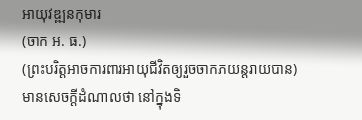អាយុវឌ្ឍនកុមារ
(ចាក អ. ធ.)
(ព្រះបរិត្តអាចការពារអាយុជីវិតឲ្យរួចចាកភយន្តរាយបាន)
មានសេចក្តីដំណាលថា នៅក្នុងទិ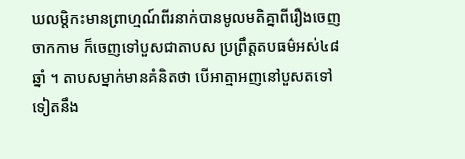ឃលម្តិកះមានព្រាហ្មណ៍ពីរនាក់បានមូលមតិគ្នាពីរឿងចេញចាកកាម ក៏ចេញទៅបួសជាតាបស ប្រព្រឹត្តតបធម៌អស់៤៨ឆ្នាំ ។ តាបសម្នាក់មានគំនិតថា បើអាត្មាអញនៅបួសតទៅទៀតនឹង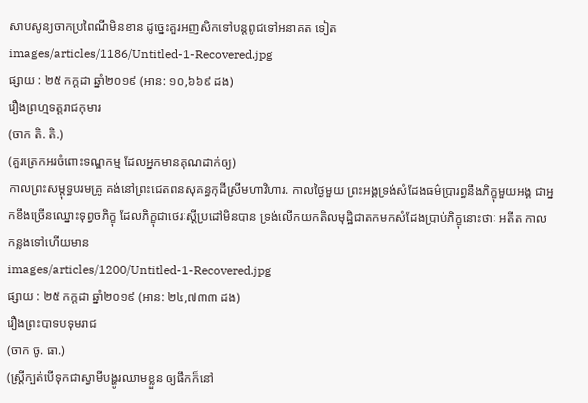សាបសូន្យចាកប្រពៃណីមិនខាន ដូច្នេះគួរអញសិកទៅបន្តពូជទៅអនាគត ទៀត
images/articles/1186/Untitled-1-Recovered.jpg
ផ្សាយ : ២៥ កក្តដា ឆ្នាំ២០១៩ (អាន: ១០,៦៦៩ ដង)
រឿងព្រហ្មទត្តរាជកុមារ
(ចាក តិ. តិ.)
(គួរត្រេកអរចំពោះទណ្ឌកម្ម ដែលអ្នកមានគុណដាក់ឲ្យ)
កាលព្រះសម្តុទ្ធបរមគ្រូ គង់នៅព្រះជេតពនសុគន្ធកុដីស្រីមហាវិហារ. កាលថ្ងៃមួយ ព្រះអង្គទ្រង់សំដែងធម៌ប្រារព្ធនឹងភិក្ខុមួយអង្គ ជាអ្នកខឹងច្រើនឈ្នោះទុព្វចភិក្ខុ ដែលភិក្ខុជាថេរៈស្តីប្រដៅមិនបាន ទ្រង់លើកយកតិលមុដ្ឋិជាតកមកសំដែងប្រាប់ភិក្ខុនោះថាៈ អតីត កាលកន្លងទៅហើយមាន
images/articles/1200/Untitled-1-Recovered.jpg
ផ្សាយ : ២៥ កក្តដា ឆ្នាំ២០១៩ (អាន: ២៤,៧៣៣ ដង)
រឿងព្រះបាទបទុមរាជ
(ចាក ចូ. ធា.)
(ស្រ្តីក្បត់បើទុកជាស្វាមីបង្ហូរឈាមខ្លួន ឲ្យផឹកក៏នៅ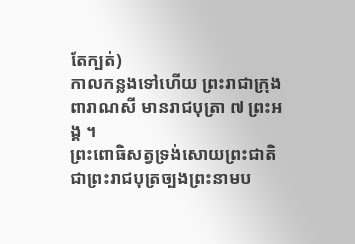តែក្បត់)
កាលកន្លងទៅហើយ ព្រះរាជាក្រុងពារាណសី មានរាជបុត្រា ៧ ព្រះអង្គ ។
ព្រះពោធិសត្វទ្រង់សោយព្រះជាតិជាព្រះរាជបុត្រច្បងព្រះនាមប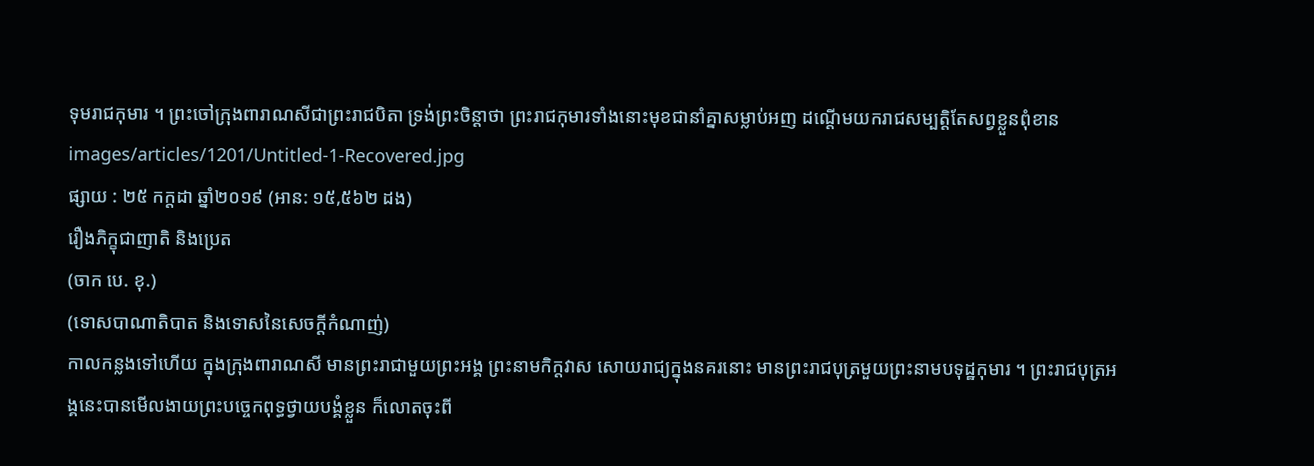ទុមរាជកុមារ ។ ព្រះចៅក្រុងពារាណសីជាព្រះរាជបិតា ទ្រង់ព្រះចិន្តាថា ព្រះរាជកុមារទាំងនោះមុខជានាំគ្នាសម្លាប់អញ ដណ្តើមយករាជសម្បត្តិតែសព្វខ្លួនពុំខាន
images/articles/1201/Untitled-1-Recovered.jpg
ផ្សាយ : ២៥ កក្តដា ឆ្នាំ២០១៩ (អាន: ១៥,៥៦២ ដង)
រឿងភិក្ខុជាញាតិ និងប្រេត
(ចាក បេ. ខុ.)
(ទោសបាណាតិបាត និងទោសនៃសេចក្តីកំណាញ់)
កាលកន្លងទៅហើយ ក្នុងក្រុងពារាណសី មានព្រះរាជាមួយព្រះអង្គ ព្រះនាមកិក្តវាស សោយរាជ្យក្នុងនគរនោះ មានព្រះរាជបុត្រមួយព្រះនាមបទុដ្ឋកុមារ ។ ព្រះរាជបុត្រអង្គនេះបានមើលងាយព្រះបច្ចេកពុទ្ធថ្វាយបង្គំខ្លួន ក៏លោតចុះពី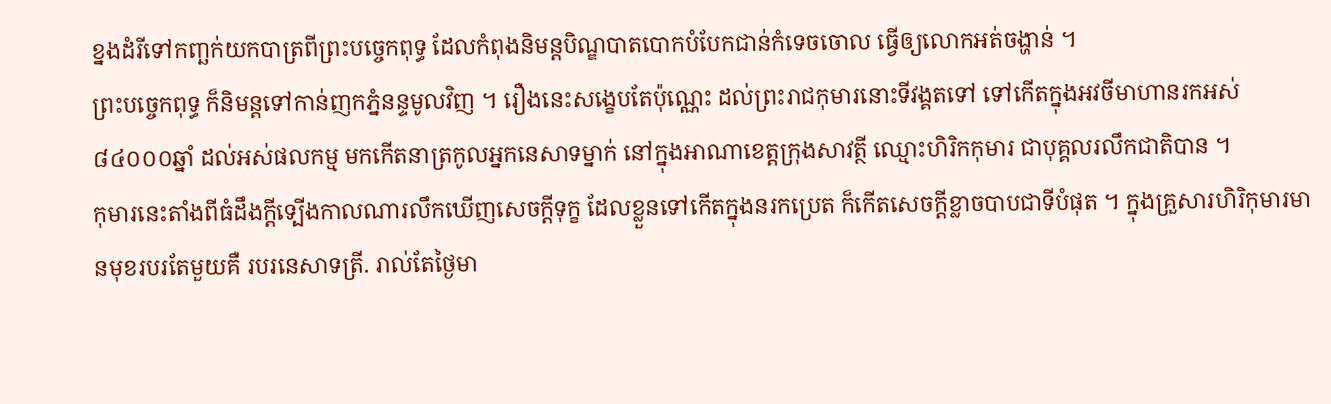ខ្នងដំរីទៅកញ្ឆក់យកបាត្រពីព្រះបច្ចេកពុទ្ធ ដែលកំពុងនិមន្តបិណ្ឌបាតបោកបំបែកជាន់កំទេចចោល ធ្វើឲ្យលោកអត់ចង្ហាន់ ។
ព្រះបច្ចេកពុទ្ធ ក៏និមន្តទៅកាន់ញកភ្នំនន្ទមូលវិញ ។ រឿងនេះសង្ខេបតែប៉ុណ្ណេះ ដល់ព្រះរាជកុមារនោះទីវង្គតទៅ ទៅកើតក្នុងអវចីមាហានរកអស់ ៨៤០០០ឆ្នាំ ដល់អស់ផលកម្ម មកកើតនាត្រកូលអ្នកនេសាទម្នាក់ នៅក្នុងអាណាខេត្តក្រុងសាវត្ថី ឈ្មោះហិរិកកុមារ ជាបុគ្គលរលឹកជាតិបាន ។
កុមារនេះតាំងពីធំដឹងក្តីទ្បើងកាលណារលឹកឃើញសេចក្តីទុក្ខ ដែលខ្លួនទៅកើតក្នុងនរកប្រេត ក៏កើតសេចក្តីខ្លាចបាបជាទីបំផុត ។ ក្នុងគ្រួសារហិរិកុមារមានមុខរបរតែមួយគឺ របរនេសាទត្រី. រាល់តែថ្ងៃមា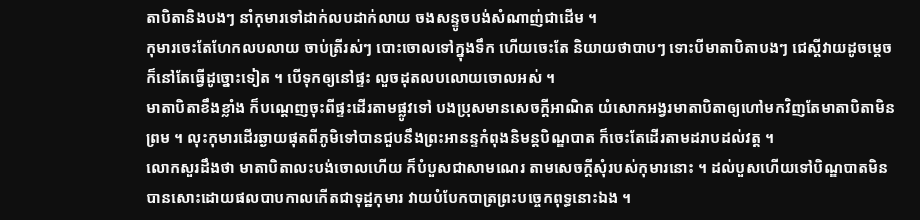តាបិតានិងបងៗ នាំកុមារទៅដាក់លបដាក់លាយ ចងសន្ទូចបង់សំណាញ់ជាដើម ។
កុមារចេះតែហែកលបលាយ ចាប់ត្រីរស់ៗ បោះចោលទៅក្នុងទឹក ហើយចេះតែ និយាយថាបាបៗ ទោះបីមាតាបិតាបងៗ ជេស្តីវាយដូចម្តេចក៏នៅតែធ្វើដូច្នោះទៀត ។ បើទុកឲ្យនៅផ្ទះ លួចដុតលបលោយចោលអស់ ។
មាតាបិតាខឹងខ្លាំង ក៏បណ្តេញចុះពីផ្ទះដើរតាមផ្លូវទៅ បងប្រុសមានសេចក្តីអាណិត យំសោកអង្វរមាតាបិតាឲ្យហៅមកវិញតែមាតាបិតាមិនព្រម ។ លុះកុមារដើរឆ្ងាយផុតពីភូមិទៅបានជួបនឹងព្រះអានន្ទកំពុងនិមន្តបិណ្ឌបាត ក៏ចេះតែដើរតាមដរាបដល់វត្ត ។
លោកសួរដឹងថា មាតាបិតាលះបង់ចោលហើយ ក៏បំបួសជាសាមណេរ តាមសេចក្តីសុំរបស់កុមារនោះ ។ ដល់បួសហើយទៅបិណ្ឌបាតមិនបានសោះដោយផលបាបកាលកើតជាទុដ្ឋកុមារ វាយបំបែកបាត្រព្រះបច្ចេកពុទ្ធនោះឯង ។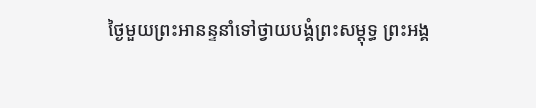ថ្ងៃមួយព្រះអានន្ទនាំទៅថ្វាយបង្គំព្រះសម្តុទ្ធ ព្រះអង្គ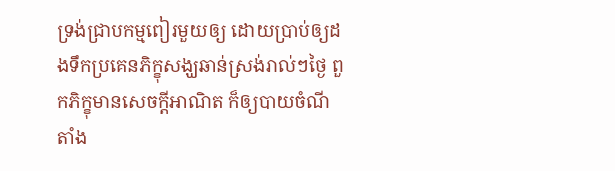ទ្រង់ជ្រាបកម្មពៀរមួយឲ្យ ដោយប្រាប់ឲ្យដងទឹកប្រគេនភិក្ខុសង្ឃឆាន់ស្រង់រាល់ៗថ្ងៃ ពួកភិក្ខុមានសេចក្តីអាណិត ក៏ឲ្យបាយចំណីតាំង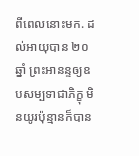ពីពេលនោះមក. ដល់អាយុបាន ២០ ឆ្នាំ ព្រះអានន្ទឲ្យឧបសម្បទាជាភិក្ខុ មិនយូរប៉ុន្មានក៏បាន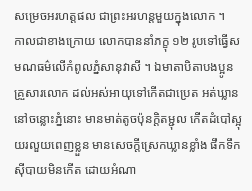សម្រេចអរហត្តផល ជាព្រះអរហន្តមួយក្នុងលោក ។
កាលជាខាងក្រោយ លោកបាននាំភក្ខុ ១២ រូបទៅធ្វើសមណធម៌លើកំពូលភ្នំសានុវាសី ។ ឯមាតាបិតាបងប្អូនគ្រួសារលោក ដល់អស់អាយុទៅកើតជាប្រេត អត់ឃ្លាននៅចន្លោះភ្នំនោះ មានមាត់តូចប៉ុនក្តិតម្ជុល កើតដំបៅស្អុយរលួយពេញខ្លួន មានសេចក្តីស្រេកឃ្លានខ្លាំង ផឹកទឹកស៊ីបាយមិនកើត ដោយអំណា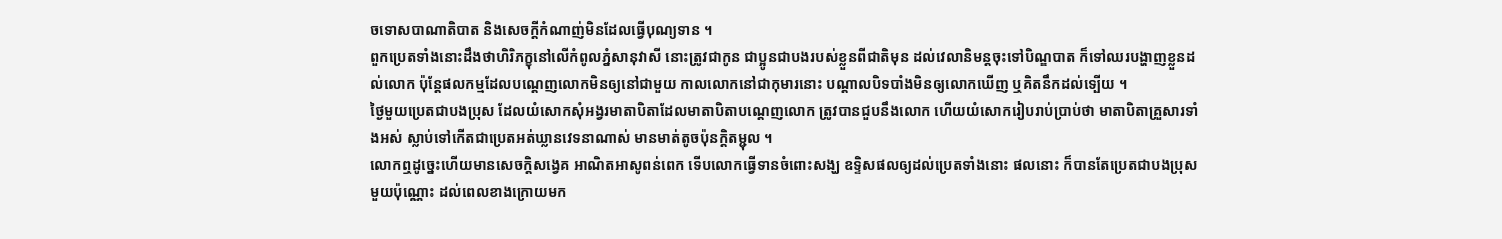ចទោសបាណាតិបាត និងសេចក្តីកំណាញ់មិនដែលធ្វើបុណ្យទាន ។
ពួកប្រេតទាំងនោះដឹងថាហិរិភក្ខុនៅលើកំពូលភ្នំសានុវាសី នោះត្រូវជាកូន ជាប្អូនជាបងរបស់ខ្លួនពីជាតិមុន ដល់វេលានិមន្តចុះទៅបិណ្ឌបាត ក៏ទៅឈរបង្ហាញខ្លួនដល់លោក ប៉ុន្តែផលកម្មដែលបណ្តេញលោកមិនឲ្យនៅជាមួយ កាលលោកនៅជាកុមារនោះ បណ្តាលបិទបាំងមិនឲ្យលោកឃើញ ឬគិតនឹកដល់ទ្បើយ ។
ថ្ងៃមួយប្រេតជាបងប្រុស ដែលយំសោកសុំអង្វរមាតាបិតាដែលមាតាបិតាបណ្តេញលោក ត្រូវបានជួបនឹងលោក ហើយយំសោករៀបរាប់ប្រាប់ថា មាតាបិតាគ្រួសារទាំងអស់ ស្លាប់ទៅកើតជាប្រេតអត់ឃ្លានវេទនាណាស់ មានមាត់តូចប៉ុនក្តិតម្ជុល ។
លោកឮដូច្នេះហើយមានសេចក្តិសង្វេគ អាណិតអាសូពន់ពេក ទើបលោកធ្វើទានចំពោះសង្ឃ ឧទ្ទិសផលឲ្យដល់ប្រេតទាំងនោះ ផលនោះ ក៏បានតែប្រេតជាបងប្រុសមួយប៉ុណ្ណោះ ដល់ពេលខាងក្រោយមក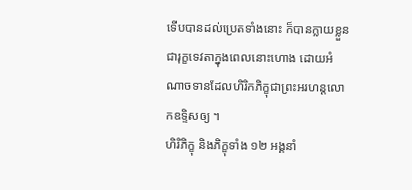ទើបបានដល់ប្រេតទាំងនោះ ក៏បានក្លាយខ្លួនជារុក្ខទេវតាក្នុងពេលនោះហោង ដោយអំណាចទានដែលហិរិកភិក្ខុជាព្រះអរហន្តលោកឧទ្ទិសឲ្យ ។
ហិរិភិក្ខុ និងភិក្ខុទាំង ១២ អង្គនាំ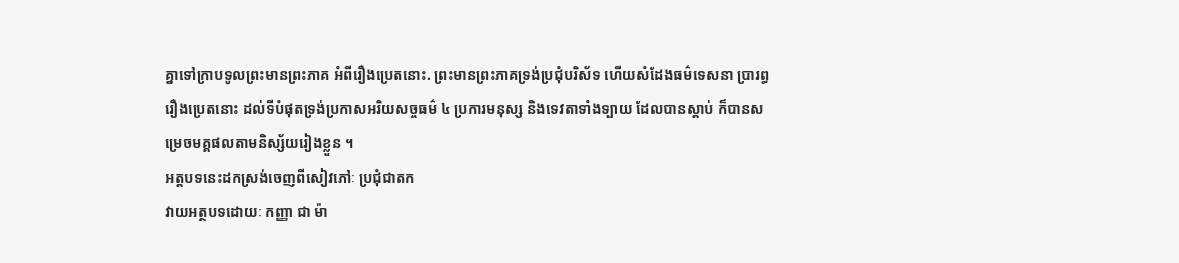គ្នាទៅក្រាបទូលព្រះមានព្រះភាគ អំពីរឿងប្រេតនោះ. ព្រះមានព្រះភាគទ្រង់ប្រជុំបរិស័ទ ហើយសំដែងធម៌ទេសនា ប្រារព្ធរឿងប្រេតនោះ ដល់ទីបំផុតទ្រង់ប្រកាសអរិយសច្ចធម៌ ៤ ប្រការមនុស្ស និងទេវតាទាំងទ្បាយ ដែលបានស្តាប់ ក៏បានសម្រេចមគ្គផលតាមនិស្ស័យរៀងខ្លួន ។
អត្តបទនេះដកស្រង់ចេញពីសៀវភៅៈ ប្រជុំជាតក
វាយអត្ថបទដោយៈ កញ្ញា ជា ម៉ា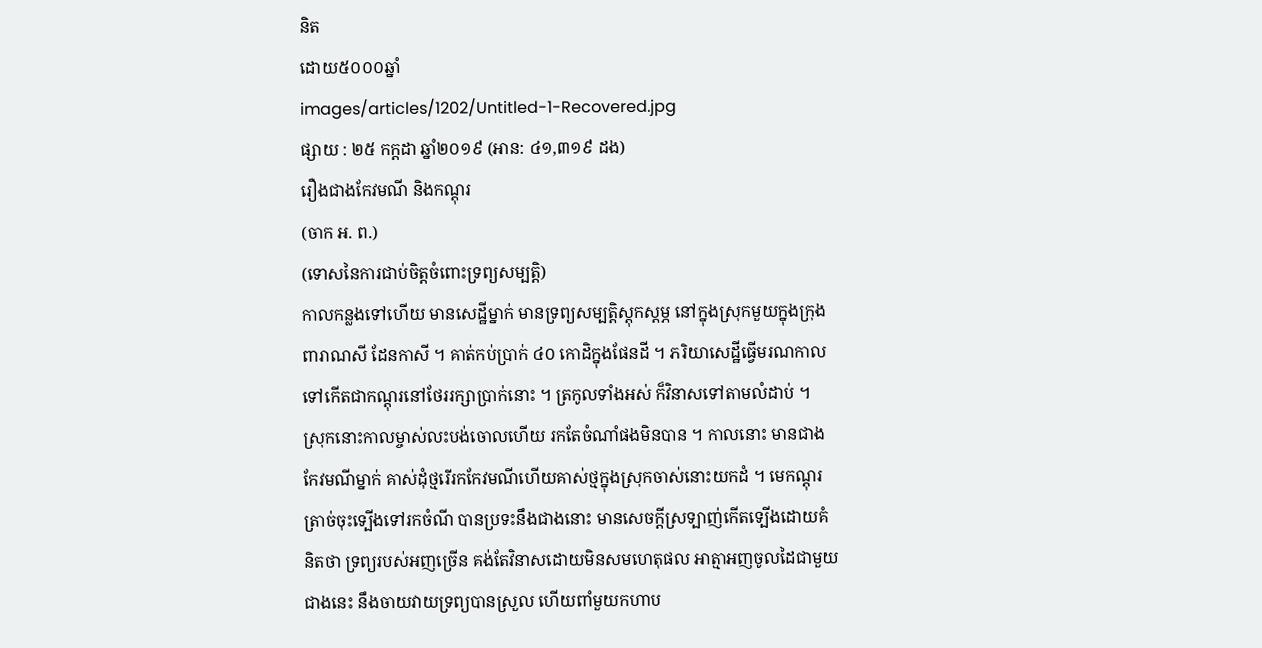និត
ដោយ៥០០០ឆ្នាំ
images/articles/1202/Untitled-1-Recovered.jpg
ផ្សាយ : ២៥ កក្តដា ឆ្នាំ២០១៩ (អាន: ៤១,៣១៩ ដង)
រឿងជាងកែវមណី និងកណ្តុរ
(ចាក អ. ព.)
(ទោសនៃការជាប់ចិត្តចំពោះទ្រព្យសម្បត្តិ)
កាលកន្លងទៅហើយ មានសេដ្ឋីម្នាក់ មានទ្រព្យសម្បត្តិស្តុកស្តម្ភ នៅក្នុងស្រុកមួយក្នុងក្រុងពារាណសី ដែនកាសី ។ គាត់កប់ប្រាក់ ៤០ កោដិក្នុងផែនដី ។ ភរិយាសេដ្ឋីធ្វើមរណកាលទៅកើតជាកណ្តុរនៅថែររក្សាប្រាក់នោះ ។ ត្រកូលទាំងអស់ ក៏វិនាសទៅតាមលំដាប់ ។
ស្រុកនោះកាលម្ចាស់លះបង់ចោលហើយ រកតែចំណាំផងមិនបាន ។ កាលនោះ មានជាងកែវមណីម្នាក់ គាស់ដុំថ្មរើរកកែវមណីហើយគាស់ថ្មក្នុងស្រុកចាស់នោះយកដំ ។ មេកណ្តុរត្រាច់ចុះទ្បើងទៅរកចំណី បានប្រទះនឹងជាងនោះ មានសេចក្តីស្រទ្បាញ់កើតទ្បើងដោយគំនិតថា ទ្រព្យរបស់អញច្រើន គង់តែវិនាសដោយមិនសមហេតុផល អាត្មាអញចូលដៃជាមួយជាងនេះ នឹងចាយវាយទ្រព្យបានស្រួល ហើយពាំមួយកហាប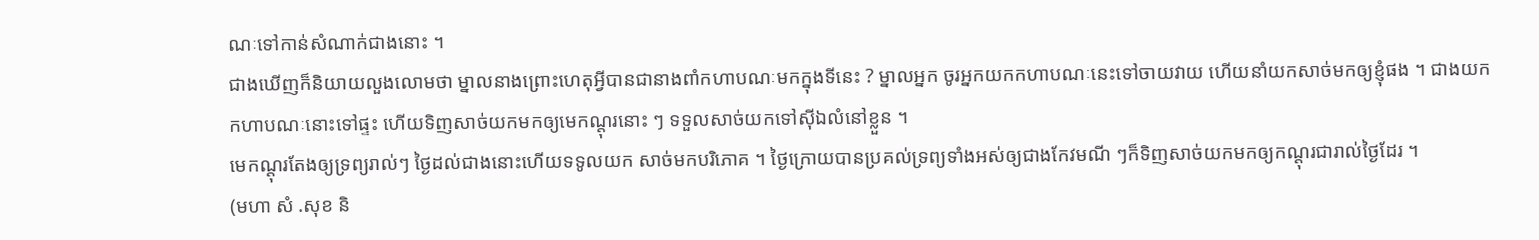ណៈទៅកាន់សំណាក់ជាងនោះ ។
ជាងឃើញក៏និយាយលួងលោមថា ម្នាលនាងព្រោះហេតុអ្វីបានជានាងពាំកហាបណៈមកក្នុងទីនេះ ? ម្នាលអ្នក ចូរអ្នកយកកហាបណៈនេះទៅចាយវាយ ហើយនាំយកសាច់មកឲ្យខ្ញុំផង ។ ជាងយកកហាបណៈនោះទៅផ្ទះ ហើយទិញសាច់យកមកឲ្យមេកណ្តុរនោះ ៗ ទទួលសាច់យកទៅស៊ីឯលំនៅខ្លួន ។
មេកណ្តុរតែងឲ្យទ្រព្យរាល់ៗ ថ្ងៃដល់ជាងនោះហើយទទូលយក សាច់មកបរិភោគ ។ ថ្ងៃក្រោយបានប្រគល់ទ្រព្យទាំងអស់ឲ្យជាងកែវមណី ៗក៏ទិញសាច់យកមកឲ្យកណ្តុរជារាល់ថ្ងៃដែរ ។
(មហា សំ .សុខ និ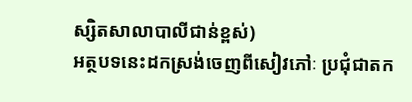ស្សិតសាលាបាលីជាន់ខ្ពស់)
អត្ថបទនេះដកស្រង់ចេញពីសៀវភៅៈ ប្រជុំជាតក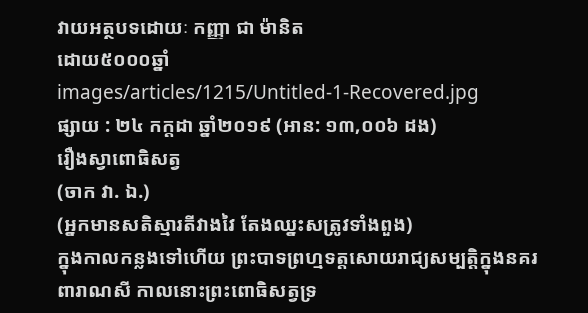វាយអត្ថបទដោយៈ កញ្ញា ជា ម៉ានិត
ដោយ៥០០០ឆ្នាំ
images/articles/1215/Untitled-1-Recovered.jpg
ផ្សាយ : ២៤ កក្តដា ឆ្នាំ២០១៩ (អាន: ១៣,០០៦ ដង)
រឿងស្វាពោធិសត្វ
(ចាក វា. ឯ.)
(អ្នកមានសតិស្មារតីវាងវៃ តែងឈ្នះសត្រូវទាំងពួង)
ក្នុងកាលកន្លងទៅហើយ ព្រះបាទព្រហ្មទត្តសោយរាជ្យសម្បត្តិក្នុងនគរពារាណសី កាលនោះព្រះពោធិសត្វទ្រ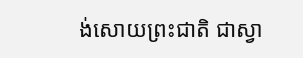ង់សោយព្រះជាតិ ជាស្វា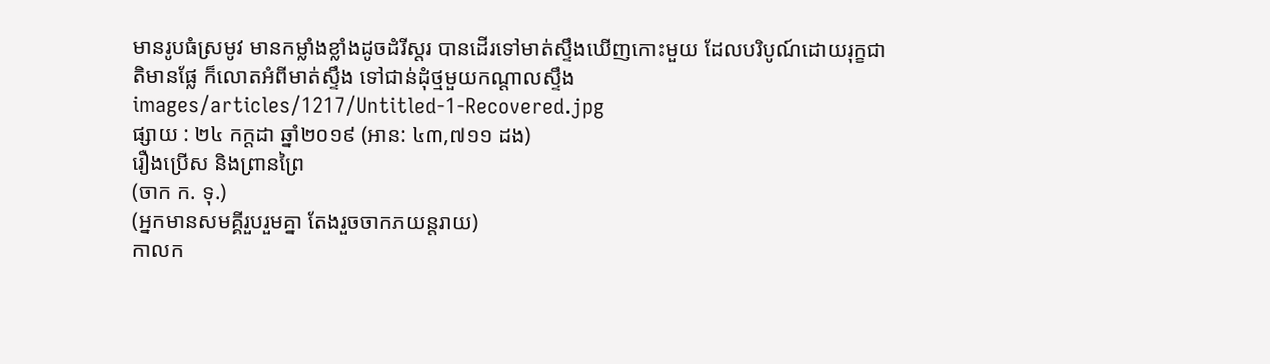មានរូបធំស្រមូវ មានកម្លាំងខ្លាំងដូចដំរីស្តរ បានដើរទៅមាត់ស្ទឹងឃើញកោះមួយ ដែលបរិបូណ៍ដោយរុក្ខជាតិមានផ្លែ ក៏លោតអំពីមាត់ស្ទឹង ទៅជាន់ដុំថ្មមួយកណ្តាលស្ទឹង
images/articles/1217/Untitled-1-Recovered.jpg
ផ្សាយ : ២៤ កក្តដា ឆ្នាំ២០១៩ (អាន: ៤៣,៧១១ ដង)
រឿងប្រើស និងព្រានព្រៃ
(ចាក ក. ទុ.)
(អ្នកមានសមគ្គីរួបរួមគ្នា តែងរួចចាកភយន្តរាយ)
កាលក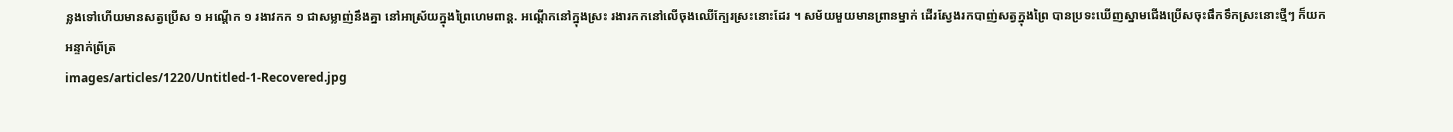ន្លងទៅហើយមានសត្វប្រើស ១ អណ្តើក ១ រងាវកក ១ ជាសម្លាញ់នឹងគ្នា នៅអាស្រ័យក្នុងព្រៃហេមពាន្ត. អណ្តើកនៅក្នុងស្រះ រងារកកនៅលើចុងឈើក្បែរស្រះនោះដែរ ។ សម័យមួយមានព្រានម្នាក់ ដើរស្វែងរកបាញ់សត្វក្នុងព្រៃ បានប្រទះឃើញស្នាមជើងប្រើសចុះផឹកទឹកស្រះនោះថ្មីៗ ក៏យកអន្ទាក់ព្រ័ត្រ
images/articles/1220/Untitled-1-Recovered.jpg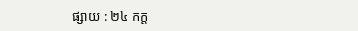ផ្សាយ : ២៤ កក្ត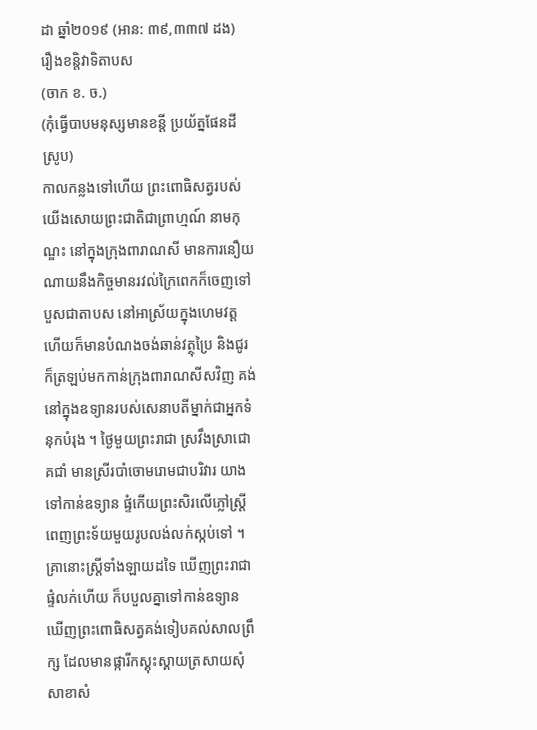ដា ឆ្នាំ២០១៩ (អាន: ៣៩,៣៣៧ ដង)
រឿងខន្តិវាទិតាបស
(ចាក ខ. ច.)
(កុំធ្វើបាបមនុស្សមានខន្តី ប្រយ័ត្នផែនដីស្រូប)
កាលកន្លងទៅហើយ ព្រះពោធិសត្វរបស់យើងសោយព្រះជាតិជាព្រាហ្មណ៍ នាមកុណ្ឌះ នៅក្នុងក្រុងពារាណសី មានការនឿយណាយនឹងកិច្ចមានរវល់ក្រៃពេកក៏ចេញទៅបួសជាតាបស នៅអាស្រ័យក្នុងហេមវត្ត ហើយក៏មានបំណងចង់ឆាន់វត្ថុប្រៃ និងជូរ ក៏ត្រឡប់មកកាន់ក្រុងពារាណសីសវិញ គង់នៅក្នុងឧទ្យានរបស់សេនាបតីម្នាក់ជាអ្នកទំនុកបំរុង ។ ថ្ងៃមួយព្រះរាជា ស្រវឹងស្រាជោគជាំ មានស្រីរបាំចោមរោមជាបរិវារ យាងទៅកាន់ឧទ្យាន ផ្ទំកើយព្រះសិរលើភ្លៅស្រ្តីពេញព្រះទ័យមួយរូបលង់លក់ស្កប់ទៅ ។
គ្រានោះស្ត្រីទាំងឡាយដទៃ ឃើញព្រះរាជាផ្ទំលក់ហើយ ក៏បបួលគ្នាទៅកាន់ឧទ្យាន ឃើញព្រះពោធិសត្វគង់ទៀបគល់សាលព្រឹក្ស ដែលមានផ្ការីកស្គុះស្គាយត្រសាយសុំសាខាសំ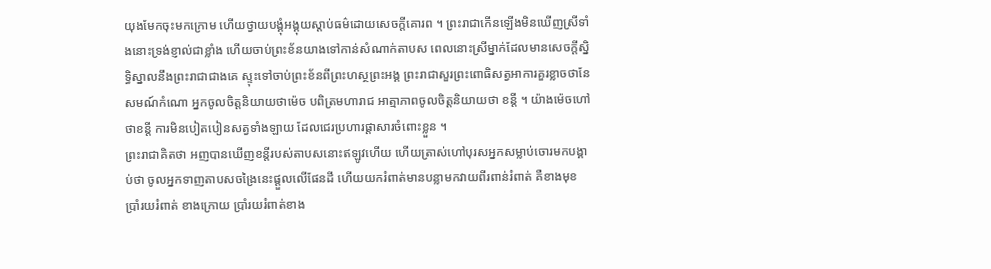យុងមែកចុះមកក្រោម ហើយថ្វាយបង្គុំអង្គុយស្តាប់ធម៌ដោយសេចក្តីគោរព ។ ព្រះរាជាកើនឡើងមិនឃើញស្រីទាំងនោះទ្រង់ខ្ញាល់ជាខ្លាំង ហើយចាប់ព្រះខ័នយាងទៅកាន់សំណាក់តាបស ពេលនោះស្រីម្នាក់ដែលមានសេចក្តីស្និទិ្ធស្នាលនឹងព្រះរាជាជាងគេ ស្ទុះទៅចាប់ព្រះខ័នពីព្រះហស្ថព្រះអង្គ ព្រះរាជាសួរព្រះពោធិសត្វអាការគួរខ្លាចថានែសមណ៍កំណោ អ្នកចូលចិត្តនិយាយថាម៉េច បពិត្រមហារាជ អាត្មាភាពចូលចិត្តនិយាយថា ខន្តី ។ យ៉ាងម៉េចហៅថាខន្តី ការមិនបៀតបៀនសត្វទាំងឡាយ ដែលជេរប្រហារផ្តាសារចំពោះខ្លួន ។
ព្រះរាជាគិតថា អញបានឃើញខន្តីរបស់តាបសនោះឥឡូវហើយ ហើយត្រាស់ហៅបុរសអ្នកសម្លាប់ចោរមកបង្គាប់ថា ចូលអ្នកទាញតាបសចង្រៃនេះផ្តួលលើផែនដី ហើយយករំពាត់មានបន្លាមកវាយពីរពាន់រំពាត់ គឺខាងមុខ ប្រាំរយរំពាត់ ខាងក្រោយ ប្រាំរយរំពាត់ខាង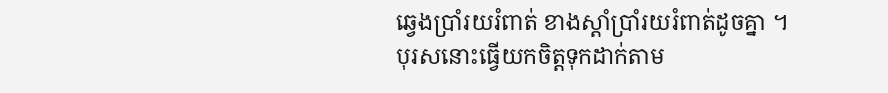ឆ្វេងប្រាំរយរំពាត់ ខាងស្តាំប្រាំរយរំពាត់ដូចគ្នា ។
បុរសនោះធ្វើយកចិត្តទុកដាក់តាម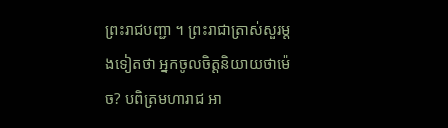ព្រះរាជបញ្ជា ។ ព្រះរាជាត្រាស់សួរម្តងទៀតថា អ្នកចូលចិត្តនិយាយថាម៉េច? បពិត្រមហារាជ អា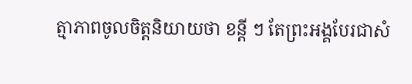ត្មាភាពចូលចិត្តនិយាយថា ខន្តី ៗ តែព្រះអង្គបែរជាសំ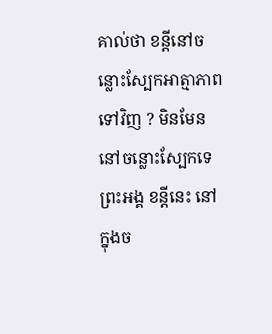គាល់ថា ខន្តីនៅចន្លោះស្បែកអាត្មាភាពទៅវិញ ? មិនមែននៅចន្លោះស្បែកទេព្រះអង្គ ខន្តីនេះ នៅក្នុងច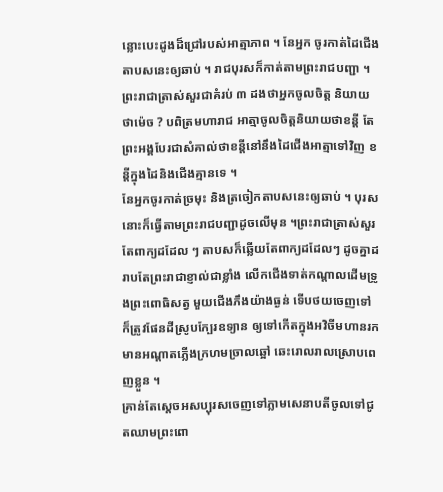ន្លោះបេះដូងដ៏ជ្រៅរបស់អាត្មាភាព ។ នែអ្នក ចូរកាត់ដៃជើងតាបសនេះឲ្យឆាប់ ។ រាជបុរសក៏កាត់តាមព្រះរាជបញ្ជា ។ ព្រះរាជាត្រាស់សួរជាគំរប់ ៣ ដងថាអ្នកចូលចិត្ត និយាយថាម៉េច ? បពិត្រមហារាជ អាត្មាចូលចិត្តនិយាយថាខន្តី តែព្រះអង្គបែរជាសំគាល់ថាខន្តីនៅនឹងដៃជើងអាត្មាទៅវិញ ខន្តីក្នុងដៃនិងជើងគ្មានទេ ។
នែអ្នកចូរកាត់ច្រមុះ និងត្រចៀកតាបសនេះឲ្យឆាប់ ។ បុរសនោះក៏ធ្វើតាមព្រះរាជបញ្ជាដូចលើមុន ។ព្រះរាជាត្រាស់សួរតែពាក្យដដែល ៗ តាបសក៏ឆ្លើយតែពាក្យដដែលៗ ដូចគ្នាដរាបតែព្រះរាជាខ្ញាល់ជាខ្លាំង លើកជើងទាត់កណ្តាលដើមទ្រូងព្រះពោធិសត្វ មួយជើងភឹងយ៉ាងធ្ងន់ ទើបថយចេញទៅ ក៏ត្រូវផែនដីស្រូបក្បែរឧទ្យាន ឲ្យទៅកើតក្នុងអវិចីមហានរក មានអណ្តាតភ្លើងក្រហមច្រាលឆ្អៅ ឆេះរោលរាលស្រោបពេញខ្លួន ។
គ្រាន់តែស្តេចអសប្បុរសចេញទៅភ្លាមសេនាបតីចូលទៅជូតឈាមព្រះពោ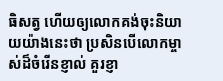ធិសត្វ ហើយឲ្យលោកគង់ចុះនិយាយយ៉ាងនេះថា ប្រសិនបើលោកម្ចាស់ដ៏ចំរើនខ្ញាល់ គួរខ្ញា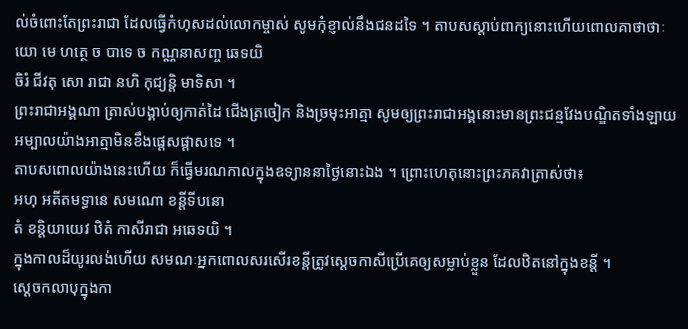ល់ចំពោះតែព្រះរាជា ដែលធ្វើកំហុសដល់លោកម្ចាស់ សូមកុំខ្ញាល់នឹងជនដទៃ ។ តាបសស្តាប់ពាក្យនោះហើយពោលគាថាថាៈ
យោ មេ ហត្ថេ ច បាទេ ច កណ្ណនាសញ្ច ឆេទយិ
ចិរំ ជីវតុ សោ រាជា នហិ កុជ្យន្តិ មាទិសា ។
ព្រះរាជាអង្គណា ត្រាស់បង្គាប់ឲ្យកាត់ដៃ ជើងត្រចៀក និងច្រមុះអាត្មា សូមឲ្យព្រះរាជាអង្គនោះមានព្រះជន្មវែងបណ្ឌិតទាំងឡាយ អម្បាលយ៉ាងអាត្មាមិនខឹងផ្តេសផ្តាសទេ ។
តាបសពោលយ៉ាងនេះហើយ ក៏ធ្វើមរណកាលក្នុងឧទ្យាននាថ្ងៃនោះឯង ។ ព្រោះហេតុនោះព្រះភគវាត្រាស់ថា៖
អហុ អតីតមទ្ធានេ សមណោ ខន្តីទីបនោ
តំ ខន្តិយាយេវ ឋិតំ កាសីរាជា អឆេទយិ ។
ក្នុងកាលដ៏យូរលង់ហើយ សមណៈអ្នកពោលសរសើរខន្តីត្រូវស្តេចកាសីប្រើគេឲ្យសម្លាប់ខ្លួន ដែលឋិតនៅក្នុងខន្តី ។
ស្តេចកលាបុក្នុងកា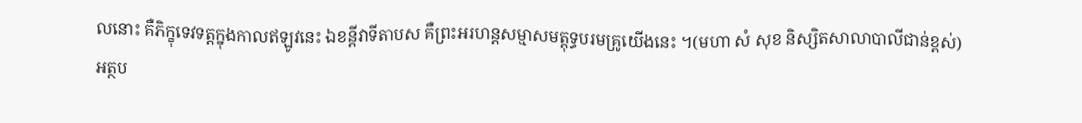លនោះ គឺភិក្ខុទេវទត្តក្នុងកាលឥឡូវនេះ ឯខន្តីវាទីតាបស គឺព្រះអរហន្តសម្មាសមត្តុទ្ធបរមគ្រូយើងនេះ ។(មហា សំ សុខ និស្សិតសាលាបាលីជាន់ខ្ពស់)
អត្ថប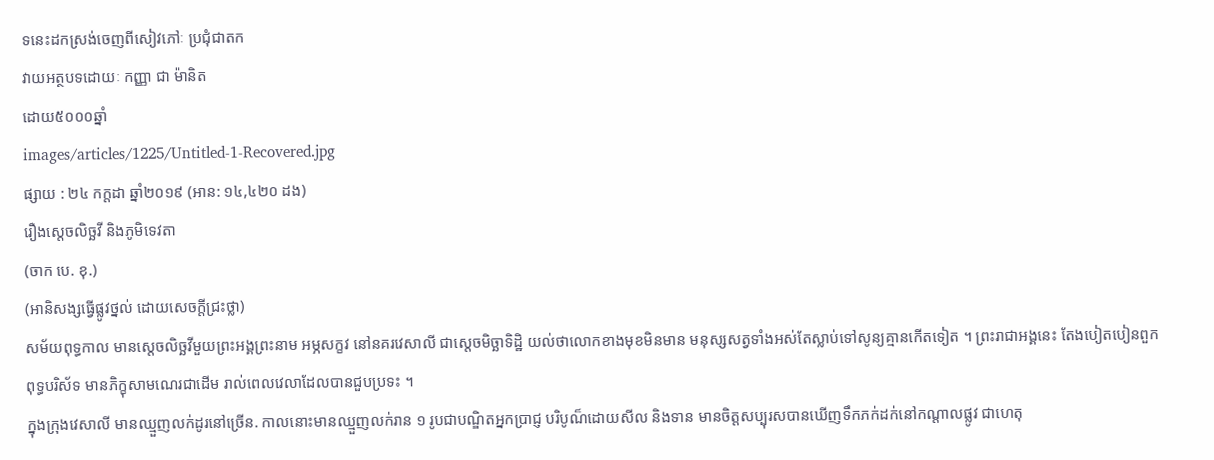ទនេះដកស្រង់ចេញពីសៀវភៅៈ ប្រជុំជាតក
វាយអត្ថបទដោយៈ កញ្ញា ជា ម៉ានិត
ដោយ៥០០០ឆ្នាំ
images/articles/1225/Untitled-1-Recovered.jpg
ផ្សាយ : ២៤ កក្តដា ឆ្នាំ២០១៩ (អាន: ១៤,៤២០ ដង)
រឿងស្តេចលិច្ឆវី និងភូមិទេវតា
(ចាក បេ. ខុ.)
(អានិសង្សធ្វើផ្លូវថ្នល់ ដោយសេចក្តីជ្រះថ្លា)
សម័យពុទ្ធកាល មានស្តេចលិច្ឆវីមួយព្រះអង្គព្រះនាម អម្ភសក្ខវ នៅនគរវេសាលី ជាស្តេចមិច្ឆាទិដ្ឋិ យល់ថាលោកខាងមុខមិនមាន មនុស្សសត្វទាំងអស់តែស្លាប់ទៅសូន្យគ្មានកើតទៀត ។ ព្រះរាជាអង្គនេះ តែងបៀតបៀនពួកពុទ្ធបរិស័ទ មានភិក្ខុសាមណេរជាដើម រាល់ពេលវេលាដែលបានជួបប្រទះ ។
ក្នុងក្រុងវេសាលី មានឈ្មួញលក់ដូរនៅច្រើន. កាលនោះមានឈ្មួញលក់រាន ១ រូបជាបណ្ឌិតអ្នកប្រាជ្ញ បរិបូណ៏ដោយសីល និងទាន មានចិត្តសប្បុរសបានឃើញទឹកភក់ដក់នៅកណ្តាលផ្លូវ ជាហេតុ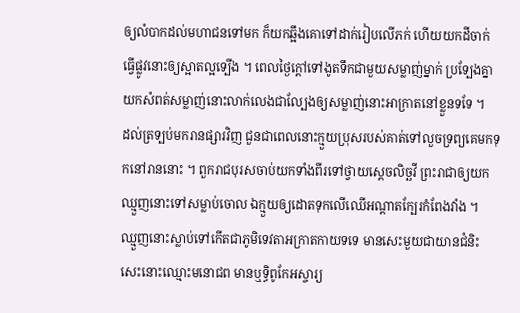ឲ្យលំបាកដល់មហាជនទៅមក ក៏យកឆ្អឹងគោទៅដាក់រៀបលើភក់ ហើយយកដីចាក់ ធ្វើផ្លូវនោះឲ្យស្អាតល្អទ្បើង ។ ពេលថ្ងៃក្តៅទៅងូតទឹកជាមួយសម្លាញ់ម្នាក់ ប្រទ្បែងគ្នាយកសំពត់សម្លាញ់នោះលាក់លេងជាល្បែងឲ្យសម្លាញ់នោះអាក្រាតនៅខ្លួនទទែ ។
ដល់ត្រទ្បប់មករានផ្សារវិញ ជួនជាពេលនោះក្មួយប្រុសរបស់គាត់ទៅលួចទ្រព្យគេមកទុកនៅរាននោះ ។ ពួករាជបុរសចាប់យកទាំងពីរទៅថ្វាយស្តេចលិច្ឆវី ព្រះរាជាឲ្យយកឈ្មួញនោះទៅសម្លាប់ចោល ឯក្មួយឲ្យដោតទុកលើឈើអណ្តាតក្បែរកំពែងវាំង ។
ឈ្មួញនោះស្លាប់ទៅកើតជាភូមិទេវតាអក្រាតកាយទទេ មានសេះមួយជាយានជំនិះ សេះនោះឈ្មោះមនោជព មានឬទិ្ធពូកែអស្ចារ្យ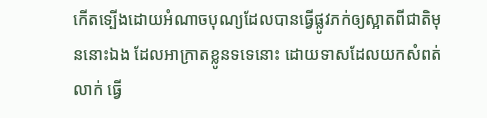កើតទ្បើងដោយអំណាចបុណ្យដែលបានធ្វើផ្លូវភក់ឲ្យស្អាតពីជាតិមុននោះឯង ដែលអាក្រាតខ្លូនទទេនោះ ដោយទាសដែលយកសំពត់លាក់ ធ្វើ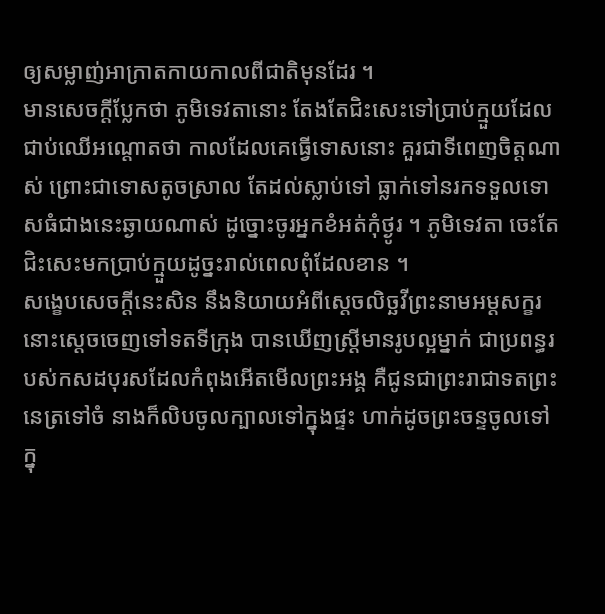ឲ្យសម្លាញ់អាក្រាតកាយកាលពីជាតិមុនដែរ ។
មានសេចក្តីប្លែកថា ភូមិទេវតានោះ តែងតែជិះសេះទៅប្រាប់ក្មួយដែលជាប់ឈើអណ្តោតថា កាលដែលគេធ្វើទោសនោះ គួរជាទីពេញចិត្តណាស់ ព្រោះជាទោសតូចស្រាល តែដល់ស្លាប់ទៅ ធ្លាក់ទៅនរកទទួលទោសធំជាងនេះឆ្ងាយណាស់ ដូច្នោះចូរអ្នកខំអត់កុំថ្ងូរ ។ ភូមិទេវតា ចេះតែជិះសេះមកប្រាប់ក្មួយដូច្នះរាល់ពេលពុំដែលខាន ។
សង្ខេបសេចក្តីនេះសិន នឹងនិយាយអំពីសេ្តចលិច្ឆវីព្រះនាមអម្តសក្ខរនោះស្តេចចេញទៅទតទីក្រុង បានឃើញស្ត្រីមានរូបល្អម្នាក់ ជាប្រពន្ធរបស់កសដបុរសដែលកំពុងអើតមើលព្រះអង្គ គឺជូនជាព្រះរាជាទតព្រះនេត្រទៅចំ នាងក៏លិបចូលក្បាលទៅក្នុងផ្ទះ ហាក់ដូចព្រះចន្ទចូលទៅក្នុ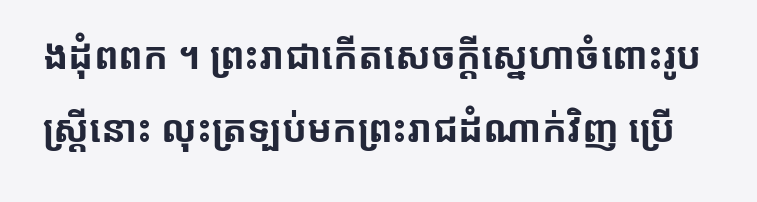ងដុំពពក ។ ព្រះរាជាកើតសេចក្តីស្នេហាចំពោះរូបស្ត្រីនោះ លុះត្រទ្បប់មកព្រះរាជដំណាក់វិញ ប្រើ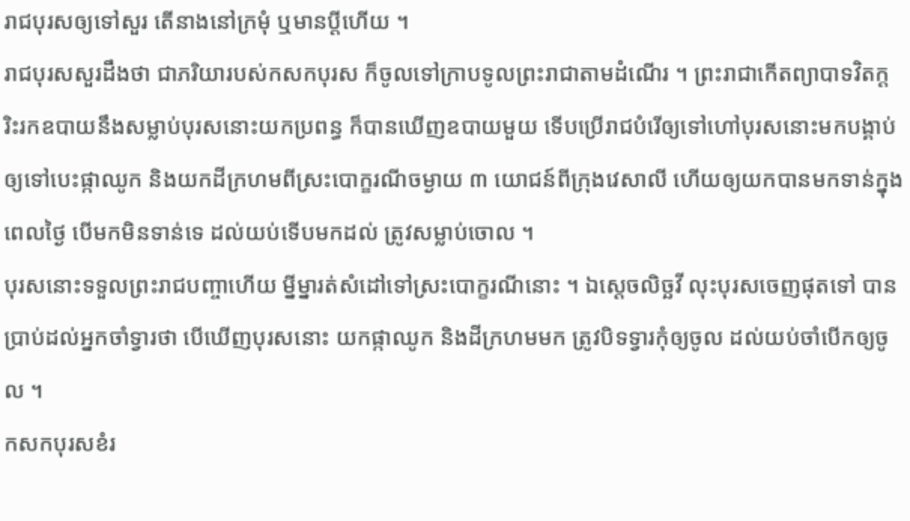រាជបុរសឲ្យទៅសួរ តើនាងនៅក្រមុំ ឬមានប្តីហើយ ។
រាជបុរសសួរដឹងថា ជាភរិយារបស់កសកបុរស ក៏ចូលទៅក្រាបទូលព្រះរាជាតាមដំណើរ ។ ព្រះរាជាកើតព្យាបាទវិតក្ត រិះរកឧបាយនឹងសម្លាប់បុរសនោះយកប្រពន្ធ ក៏បានឃើញឧបាយមួយ ទើបប្រើរាជបំរើឲ្យទៅហៅបុរសនោះមកបង្គាប់ ឲ្យទៅបេះផ្កាឈូក និងយកដីក្រហមពីស្រះបោក្ខរណីចម្ងាយ ៣ យោជន៍ពីក្រុងវេសាលី ហើយឲ្យយកបានមកទាន់ក្នុងពេលថ្ងៃ បើមកមិនទាន់ទេ ដល់យប់ទើបមកដល់ ត្រូវសម្លាប់ចោល ។
បុរសនោះទទួលព្រះរាជបញ្ចាហើយ ម្នីម្នារត់សំដៅទៅស្រះបោក្ខរណីនោះ ។ ឯស្តេចលិច្ឆវី លុះបុរសចេញផុតទៅ បានប្រាប់ដល់អ្នកចាំទ្វារថា បើឃើញបុរសនោះ យកផ្កាឈូក និងដីក្រហមមក ត្រូវបិទទ្វារកុំឲ្យចូល ដល់យប់ចាំបើកឲ្យចូល ។
កសកបុរសខំរ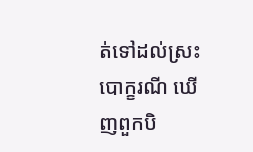ត់ទៅដល់ស្រះបោក្ខរណី ឃើញពួកបិ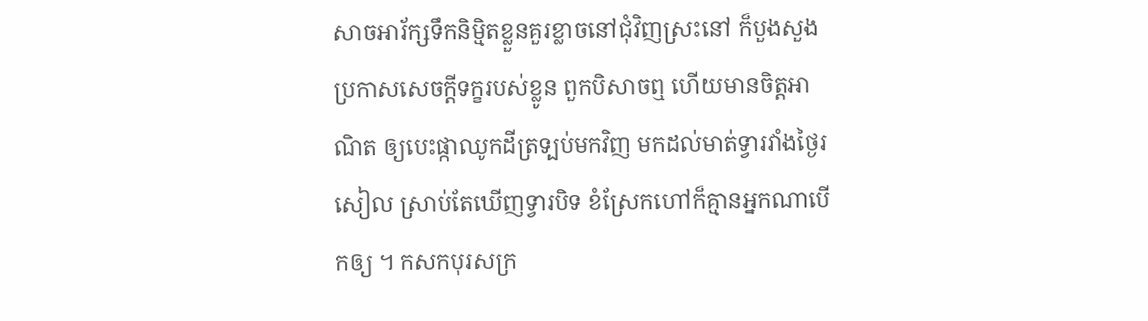សាចអារ័ក្សទឹកនិម្មិតខ្លួនគួរខ្លាចនៅជុំវិញស្រះនៅ ក៏បួងសួងប្រកាសសេចក្តីទក្ខរបស់ខ្លូន ពួកបិសាចឮ ហើយមានចិត្តអាណិត ឲ្យបេះផ្កាឈូកដីត្រទ្បប់មកវិញ មកដល់មាត់ទ្វារវាំងថ្ងៃរសៀល ស្រាប់តែឃើញទ្វារបិទ ខំស្រែកហៅក៏គ្មានអ្នកណាបើកឲ្យ ។ កសកបុរសក្រ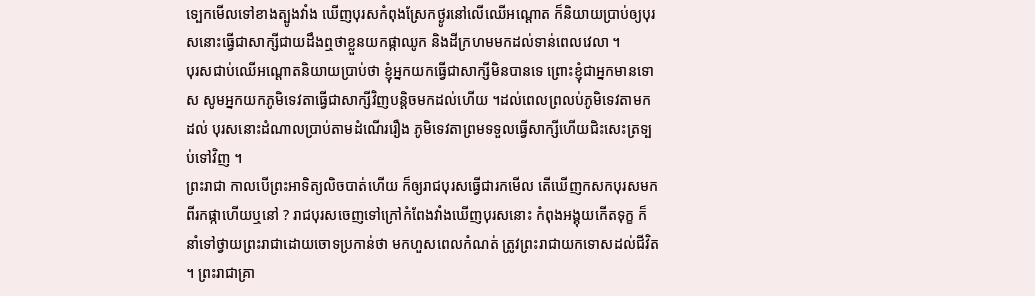ទ្បេកមើលទៅខាងត្បូងវាំង ឃើញបុរសកំពុងស្រែកថ្ងូរនៅលើឈើអណ្តោត ក៏និយាយប្រាប់ឲ្យបុរសនោះធ្វើជាសាក្សីជាយដឹងឮថាខ្លួនយកផ្កាឈូក និងដីក្រហមមកដល់ទាន់ពេលវេលា ។
បុរសជាប់ឈើអណ្តោតនិយាយប្រាប់ថា ខ្ញុំអ្នកយកធ្វើជាសាក្សីមិនបានទេ ព្រោះខ្ញុំជាអ្នកមានទោស សូមអ្នកយកភូមិទេវតាធ្វើជាសាក្សីវិញបន្តិចមកដល់ហើយ ។ដល់ពេលព្រលប់ភូមិទេវតាមកដល់ បុរសនោះដំណាលប្រាប់តាមដំណើររឿង ភូមិទេវតាព្រមទទួលធ្វើសាក្សីហើយជិះសេះត្រទ្បប់ទៅវិញ ។
ព្រះរាជា កាលបើព្រះអាទិត្យលិចបាត់ហើយ ក៏ឲ្យរាជបុរសធ្វើជារកមើល តើឃើញកសកបុរសមកពីរកផ្កាហើយឬនៅ ? រាជបុរសចេញទៅក្រៅកំពែងវាំងឃើញបុរសនោះ កំពុងអង្គុយកើតទុក្ខ ក៏នាំទៅថ្វាយព្រះរាជាដោយចោទប្រកាន់ថា មកហួសពេលកំណត់ ត្រូវព្រះរាជាយកទោសដល់ជីវិត ។ ព្រះរាជាគ្រា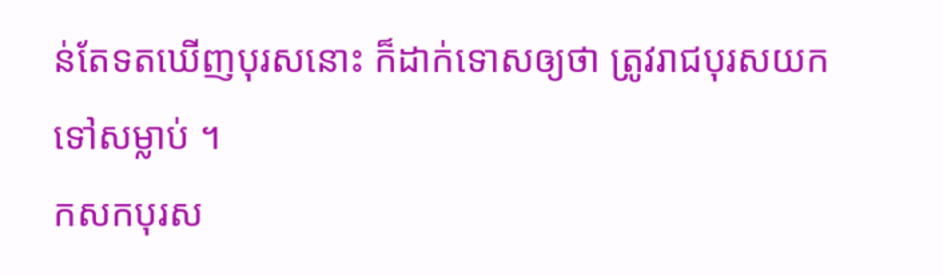ន់តែទតឃើញបុរសនោះ ក៏ដាក់ទោសឲ្យថា ត្រូវរាជបុរសយកទៅសម្លាប់ ។
កសកបុរស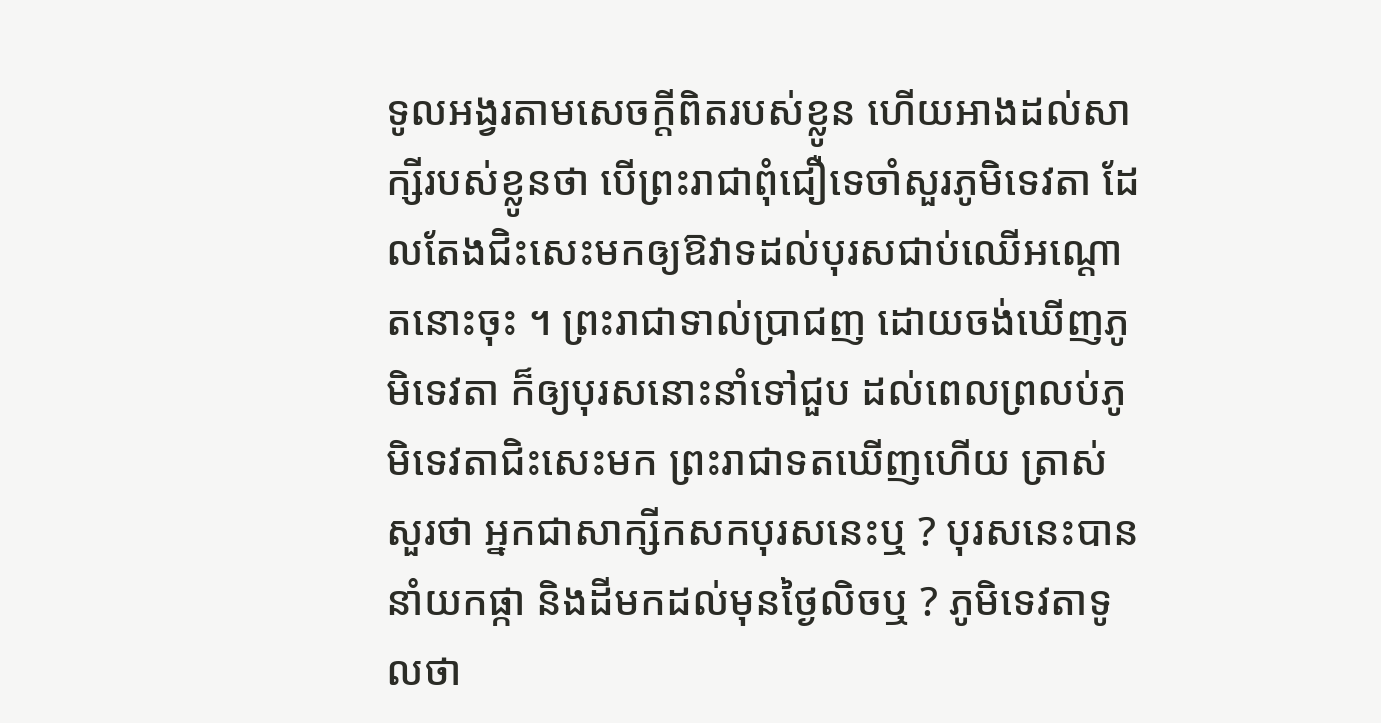ទូលអង្វរតាមសេចក្តីពិតរបស់ខ្លូន ហើយអាងដល់សាក្សីរបស់ខ្លូនថា បើព្រះរាជាពុំជឿទេចាំសួរភូមិទេវតា ដែលតែងជិះសេះមកឲ្យឱវាទដល់បុរសជាប់ឈើអណ្តោតនោះចុះ ។ ព្រះរាជាទាល់ប្រាជញ ដោយចង់ឃើញភូមិទេវតា ក៏ឲ្យបុរសនោះនាំទៅជួប ដល់ពេលព្រលប់ភូមិទេវតាជិះសេះមក ព្រះរាជាទតឃើញហើយ ត្រាស់សួរថា អ្នកជាសាក្សីកសកបុរសនេះឬ ? បុរសនេះបាននាំយកផ្កា និងដីមកដល់មុនថ្ងៃលិចឬ ? ភូមិទេវតាទូលថា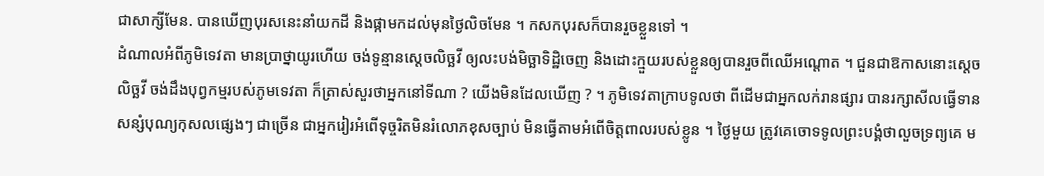ជាសាក្សីមែន. បានឃើញបុរសនេះនាំយកដី និងផ្កាមកដល់មុនថ្ងៃលិចមែន ។ កសកបុរសក៏បានរួចខ្លួនទៅ ។
ដំណាលអំពីភូមិទេវតា មានប្រាថ្នាយូរហើយ ចង់ទូន្មានស្តេចលិច្ឆវី ឲ្យលះបង់មិច្ឆាទិដ្ឋិចេញ និងដោះក្មួយរបស់ខ្លួនឲ្យបានរួចពីឈើអណ្តោត ។ ជួនជាឱកាសនោះស្តេចលិច្ឆវី ចង់ដឹងបុព្វកម្មរបស់ភូមទេវតា ក៏ត្រាស់សួរថាអ្នកនៅទីណា ? យើងមិនដែលឃើញ ? ។ ភូមិទេវតាក្រាបទូលថា ពីដើមជាអ្នកលក់រានផ្សារ បានរក្សាសីលធ្វើទានសន្សំបុណ្យកុសលផ្សេងៗ ជាច្រើន ជាអ្នករៀរអំពើទុច្ចរិតមិនរំលោភខុសច្បាប់ មិនធ្វើតាមអំពើចិត្តពាលរបស់ខ្លូន ។ ថ្ងៃមួយ ត្រូវគេចោទទូលព្រះបង្គំថាលួចទ្រព្យគេ ម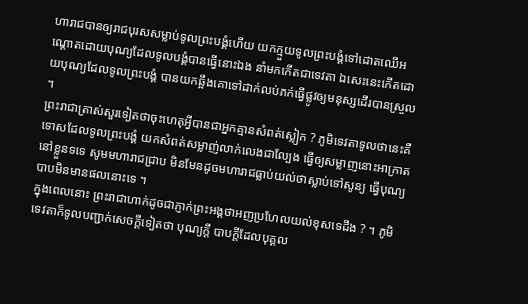ហារាជបានឲ្យរាជបុរសសម្លាប់ទូលព្រះបង្គំហើយ យកក្មួយទូលព្រះបង្គំទៅដោតឈើអណ្តោតដោយបុណ្យដែលទូលបង្គំបានធ្វើនោះឯង នាំមកកើតជាទេវតា ឯសេះនេះកើតដោយបុណ្យដែលទូលព្រះបង្គំ បានយកឆ្អឹងគោទៅដាក់លប់ភក់ធ្វើផ្លូវឲ្យមនុស្សដើរបានស្រួល ។
ព្រះរាជាត្រាស់សួរទៀតថាចុះហេតុអ្វីបានជាអ្នកគ្មានសំពត់ស្លៀក ? ភូមិទេវតាទូលថានេះគឺទោសដែលទូលព្រះបង្គំ យកសំពត់សម្លាញ់លាក់លេងជាល្បែង ធ្វើឲ្យសម្លាញនោះអាក្រាតនៅខ្លួនទទេ សូមមហារាជជ្រាប មិនមែនដូចមហារាជធ្លាប់យល់ថាស្លាប់ទៅសូន្យ ធ្វើបុណ្យបាបមិនមានផលនោះទេ ។
ក្នុងពេលនោះ ព្រះរាជាហាក់ដូចជាភ្ញាក់ព្រះអង្គថាអញប្រហែលយល់ខុសទេដឹង ? ។ ភូមិទេវតាក៏ទូលបញ្ជាក់សេចក្តីទៀតថា បុណ្យក្តី បាបក្តីដែលបុគ្គល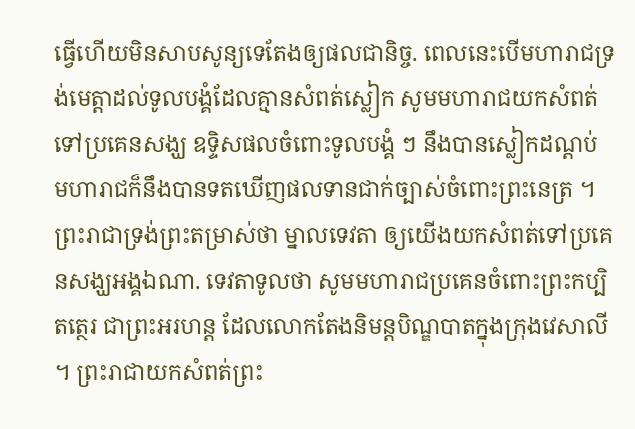ធ្វើហើយមិនសាបសូន្យទេតែងឲ្យផលជានិច្ច. ពេលនេះបើមហារាជទ្រង់មេត្តាដល់ទូលបង្គំដែលគ្មានសំពត់ស្លៀក សូមមហារាជយកសំពត់ទៅប្រគេនសង្ឃ ឧទ្ទិសផលចំពោះទូលបង្គំ ៗ នឹងបានស្លៀកដណ្តប់ មហារាជក៏នឹងបានទតឃើញផលទានជាក់ច្បាស់ចំពោះព្រះនេត្រ ។
ព្រះរាជាទ្រង់ព្រះតម្រាស់ថា ម្នាលទេវតា ឲ្យយើងយកសំពត់ទៅប្រគេនសង្ឃអង្គឯណា. ទេវតាទូលថា សូមមហារាជប្រគេនចំពោះព្រះកប្បិតត្ថេរ ជាព្រះអរហន្ត ដែលលោកតែងនិមន្តបិណ្ឌបាតក្នុងក្រុងវេសាលី ។ ព្រះរាជាយកសំពត់ព្រះ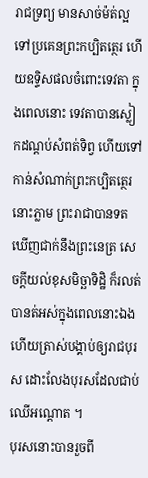រាជទ្រព្យ មានសាច់ម៉ត់ល្អទៅប្រគេនព្រះកប្បិតត្ថេរ ហើយឧទ្ទិសផលចំពោះទេវតា ក្នុងពេលនោះ ទេវតាបានស្លៀកដណ្តប់សំពត់ទិព្វ ហើយទៅកាន់សំណាក់ព្រះកប្បិតត្ថេរនោះភ្លាម ព្រះរាជាបានទតឃើញជាក់នឹងព្រះនេត្រ សេចក្តីយល់ខុសមិច្ឆាទិដ្ឋិ ក៏រលត់បានត់អស់ក្នុងពេលនោះឯង ហើយត្រាស់បង្គាប់ឲ្យរាជបុរស ដោះលែងបុរសដែលជាប់ឈើអណ្តោត ។
បុរសនោះបានរួចពី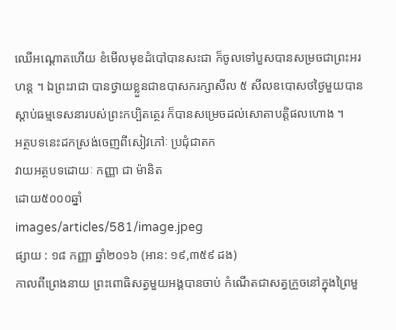ឈើអណ្តោតហើយ ខំមើលមុខដំបៅបានសះជា ក៏ចូលទៅបួសបានសម្រចជាព្រះអរហន្ត ។ ឯព្រះរាជា បានថ្វាយខ្លួនជាឧបាសករក្សាសីល ៥ សីលឧបោសថថ្ងៃមួយបានស្តាប់ធម្មទេសនារបស់ព្រះកប្បិតត្ថេរ ក៏បានសម្រេចដល់សោតាបត្តិផលហោង ។
អត្ថបទនេះដកស្រង់ចេញពីសៀវភៅៈ ប្រជុំជាតក
វាយអត្ថបទដោយៈ កញ្ញា ជា ម៉ានិត
ដោយ៥០០០ឆ្នាំ
images/articles/581/image.jpeg
ផ្សាយ : ១៨ កញ្ញា ឆ្នាំ២០១៦ (អាន: ១៩,៣៥៩ ដង)
កាលពីព្រេងនាយ ព្រះពោធិសត្វមួយអង្គបានចាប់ កំណើតជាសត្វក្រួចនៅក្នុងព្រៃមួ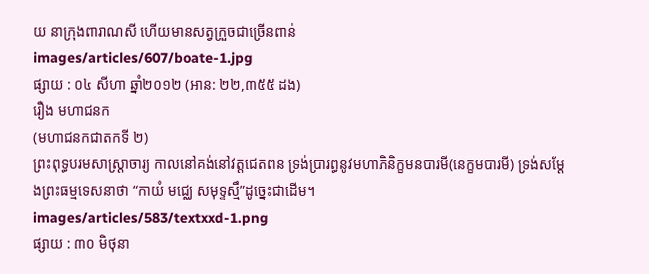យ នាក្រុងពារាណសី ហើយមានសត្វក្រួចជាច្រើនពាន់
images/articles/607/boate-1.jpg
ផ្សាយ : ០៤ សីហា ឆ្នាំ២០១២ (អាន: ២២,៣៥៥ ដង)
រឿង មហាជនក
(មហាជនកជាតកទី ២)
ព្រះពុទ្ធបរមសាស្ដ្រាចារ្យ កាលនៅគង់នៅវត្តជេតពន ទ្រង់ប្រារព្ធនូវមហាភិនិក្ខមនបារមី(នេក្ខមបារមី) ទ្រង់សម្ដែងព្រះធម្មទេសនាថា “កាយំ មជ្ឈេ សមុទ្ទស្មឹ”ដូច្នេះជាដើម។
images/articles/583/textxxd-1.png
ផ្សាយ : ៣០ មិថុនា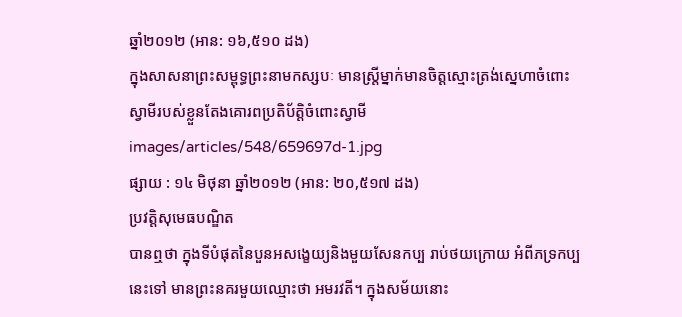ឆ្នាំ២០១២ (អាន: ១៦,៥១០ ដង)
ក្នុងសាសនាព្រះសម្ពុទ្ធព្រះនាមកស្សបៈ មានស្រ្តីម្នាក់មានចិត្តស្មោះត្រង់ស្នេហាចំពោះ ស្វាមីរបស់ខ្លួនតែងគោរពប្រតិប័តិ្តចំពោះស្វាមី
images/articles/548/659697d-1.jpg
ផ្សាយ : ១៤ មិថុនា ឆ្នាំ២០១២ (អាន: ២០,៥១៧ ដង)
ប្រវត្តិសុមេធបណ្ឌិត
បានឮថា ក្នុងទីបំផុតនៃបួនអសង្ខេយ្យនិងមួយសែនកប្ប រាប់ថយក្រោយ អំពីភទ្រកប្បនេះទៅ មានព្រះនគរមួយឈ្មោះថា អមរវតី។ ក្នុងសម័យនោះ